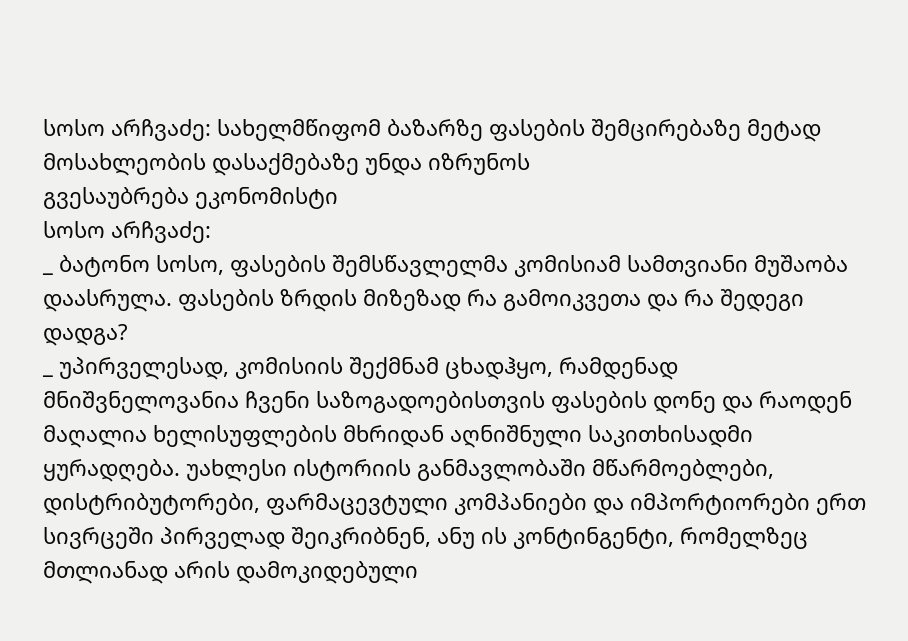სოსო არჩვაძე: სახელმწიფომ ბაზარზე ფასების შემცირებაზე მეტად მოსახლეობის დასაქმებაზე უნდა იზრუნოს
გვესაუბრება ეკონომისტი
სოსო არჩვაძე:
_ ბატონო სოსო, ფასების შემსწავლელმა კომისიამ სამთვიანი მუშაობა დაასრულა. ფასების ზრდის მიზეზად რა გამოიკვეთა და რა შედეგი დადგა?
_ უპირველესად, კომისიის შექმნამ ცხადჰყო, რამდენად მნიშვნელოვანია ჩვენი საზოგადოებისთვის ფასების დონე და რაოდენ მაღალია ხელისუფლების მხრიდან აღნიშნული საკითხისადმი ყურადღება. უახლესი ისტორიის განმავლობაში მწარმოებლები, დისტრიბუტორები, ფარმაცევტული კომპანიები და იმპორტიორები ერთ სივრცეში პირველად შეიკრიბნენ, ანუ ის კონტინგენტი, რომელზეც მთლიანად არის დამოკიდებული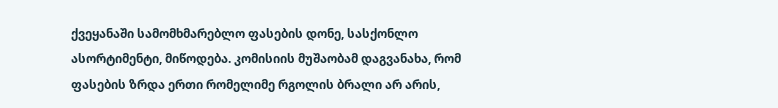ქვეყანაში სამომხმარებლო ფასების დონე, სასქონლო ასორტიმენტი, მიწოდება. კომისიის მუშაობამ დაგვანახა, რომ ფასების ზრდა ერთი რომელიმე რგოლის ბრალი არ არის,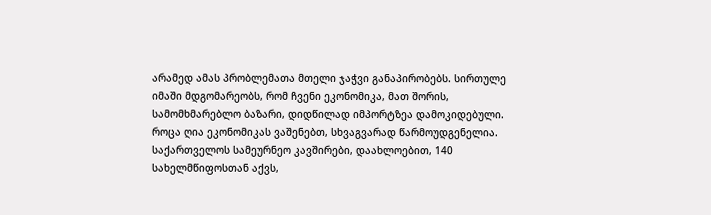არამედ ამას პრობლემათა მთელი ჯაჭვი განაპირობებს. სირთულე იმაში მდგომარეობს, რომ ჩვენი ეკონომიკა, მათ შორის, სამომხმარებლო ბაზარი, დიდწილად იმპორტზეა დამოკიდებული. როცა ღია ეკონომიკას ვაშენებთ, სხვაგვარად წარმოუდგენელია. საქართველოს სამეურნეო კავშირები, დაახლოებით, 140 სახელმწიფოსთან აქვს,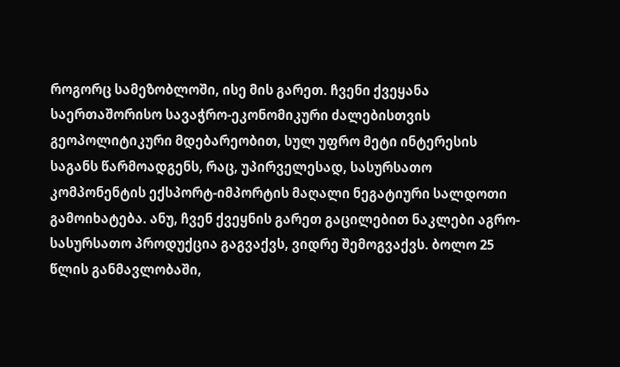როგორც სამეზობლოში, ისე მის გარეთ. ჩვენი ქვეყანა საერთაშორისო სავაჭრო-ეკონომიკური ძალებისთვის გეოპოლიტიკური მდებარეობით, სულ უფრო მეტი ინტერესის საგანს წარმოადგენს, რაც, უპირველესად, სასურსათო კომპონენტის ექსპორტ-იმპორტის მაღალი ნეგატიური სალდოთი გამოიხატება. ანუ, ჩვენ ქვეყნის გარეთ გაცილებით ნაკლები აგრო-სასურსათო პროდუქცია გაგვაქვს, ვიდრე შემოგვაქვს. ბოლო 25 წლის განმავლობაში,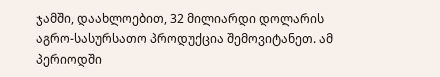ჯამში, დაახლოებით, 32 მილიარდი დოლარის აგრო-სასურსათო პროდუქცია შემოვიტანეთ. ამ პერიოდში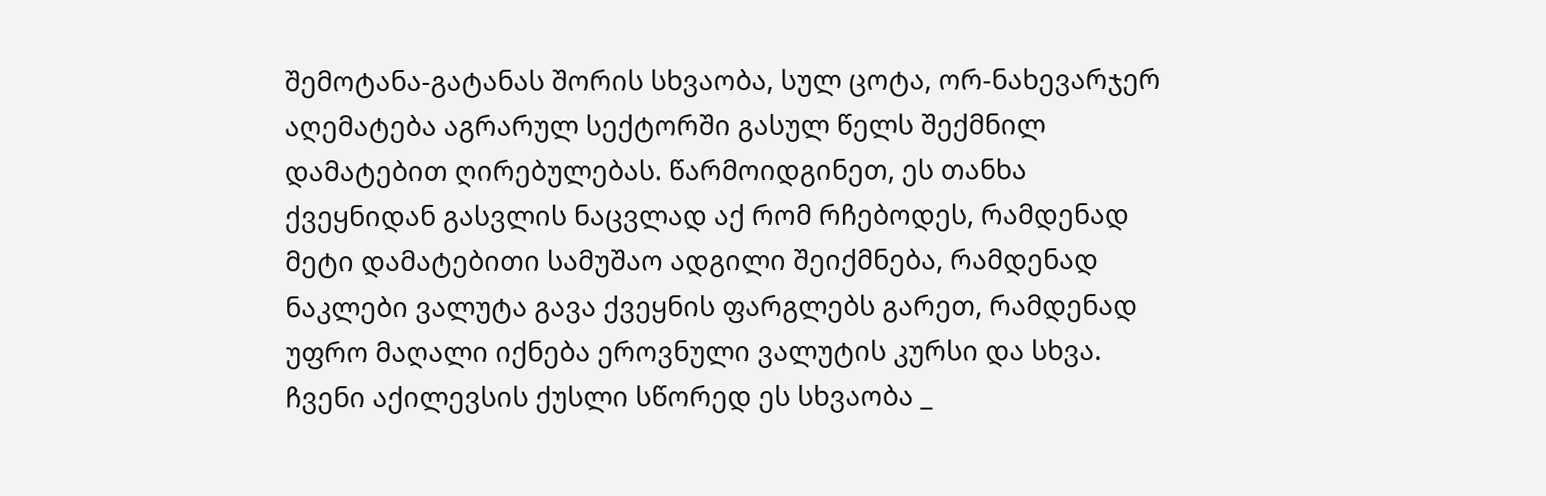შემოტანა-გატანას შორის სხვაობა, სულ ცოტა, ორ-ნახევარჯერ აღემატება აგრარულ სექტორში გასულ წელს შექმნილ დამატებით ღირებულებას. წარმოიდგინეთ, ეს თანხა ქვეყნიდან გასვლის ნაცვლად აქ რომ რჩებოდეს, რამდენად მეტი დამატებითი სამუშაო ადგილი შეიქმნება, რამდენად ნაკლები ვალუტა გავა ქვეყნის ფარგლებს გარეთ, რამდენად უფრო მაღალი იქნება ეროვნული ვალუტის კურსი და სხვა. ჩვენი აქილევსის ქუსლი სწორედ ეს სხვაობა _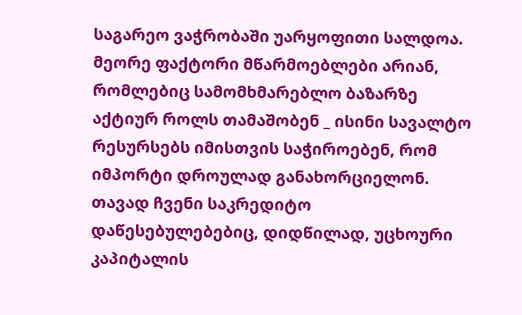საგარეო ვაჭრობაში უარყოფითი სალდოა.
მეორე ფაქტორი მწარმოებლები არიან, რომლებიც სამომხმარებლო ბაზარზე აქტიურ როლს თამაშობენ _ ისინი სავალტო რესურსებს იმისთვის საჭიროებენ, რომ იმპორტი დროულად განახორციელონ. თავად ჩვენი საკრედიტო დაწესებულებებიც, დიდწილად, უცხოური კაპიტალის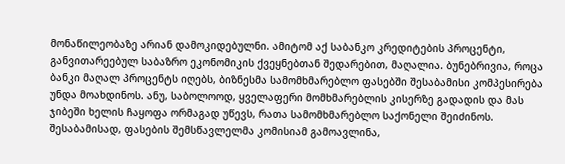მონაწილეობაზე არიან დამოკიდებულნი. ამიტომ აქ საბანკო კრედიტების პროცენტი, განვითარეებულ საბაზრო ეკონომიკის ქვეყნებთან შედარებით, მაღალია. ბუნებრივია, როცა ბანკი მაღალ პროცენტს იღებს, ბიზნესმა სამომხმარებლო ფასებში შესაბამისი კომპესირება უნდა მოახდინოს. ანუ, საბოლოოდ, ყველაფერი მომხმარებლის კისერზე გადადის და მას ჯიბეში ხელის ჩაყოფა ორმაგად უწევს, რათა სამომხმარებლო საქონელი შეიძინოს. შესაბამისად, ფასების შემსწავლელმა კომისიამ გამოავლინა,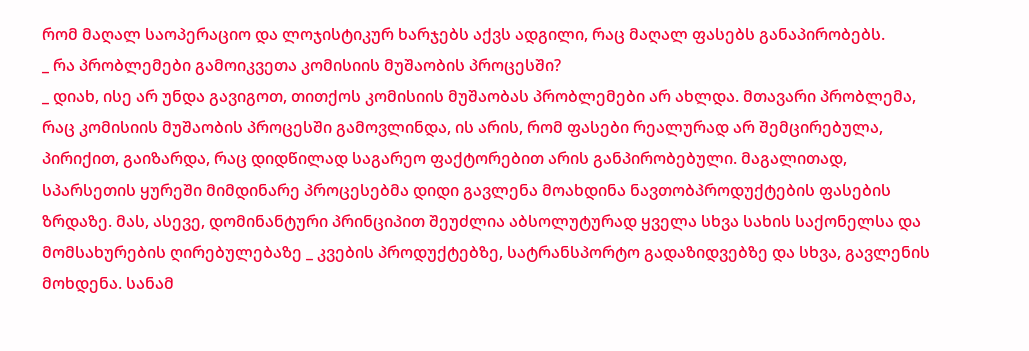რომ მაღალ საოპერაციო და ლოჯისტიკურ ხარჯებს აქვს ადგილი, რაც მაღალ ფასებს განაპირობებს.
_ რა პრობლემები გამოიკვეთა კომისიის მუშაობის პროცესში?
_ დიახ, ისე არ უნდა გავიგოთ, თითქოს კომისიის მუშაობას პრობლემები არ ახლდა. მთავარი პრობლემა, რაც კომისიის მუშაობის პროცესში გამოვლინდა, ის არის, რომ ფასები რეალურად არ შემცირებულა, პირიქით, გაიზარდა, რაც დიდწილად საგარეო ფაქტორებით არის განპირობებული. მაგალითად, სპარსეთის ყურეში მიმდინარე პროცესებმა დიდი გავლენა მოახდინა ნავთობპროდუქტების ფასების ზრდაზე. მას, ასევე, დომინანტური პრინციპით შეუძლია აბსოლუტურად ყველა სხვა სახის საქონელსა და მომსახურების ღირებულებაზე _ კვების პროდუქტებზე, სატრანსპორტო გადაზიდვებზე და სხვა, გავლენის მოხდენა. სანამ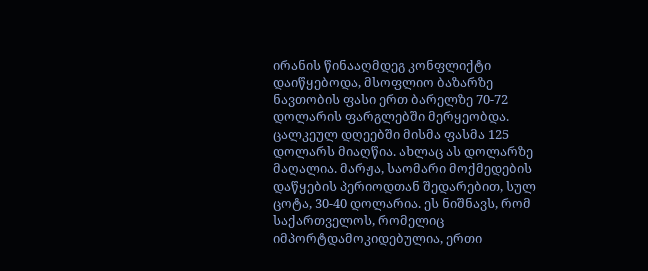ირანის წინააღმდეგ კონფლიქტი დაიწყებოდა, მსოფლიო ბაზარზე ნავთობის ფასი ერთ ბარელზე 70-72 დოლარის ფარგლებში მერყეობდა. ცალკეულ დღეებში მისმა ფასმა 125 დოლარს მიაღწია. ახლაც ას დოლარზე მაღალია. მარჟა, საომარი მოქმედების დაწყების პერიოდთან შედარებით, სულ ცოტა, 30-40 დოლარია. ეს ნიშნავს, რომ საქართველოს, რომელიც იმპორტდამოკიდებულია, ერთი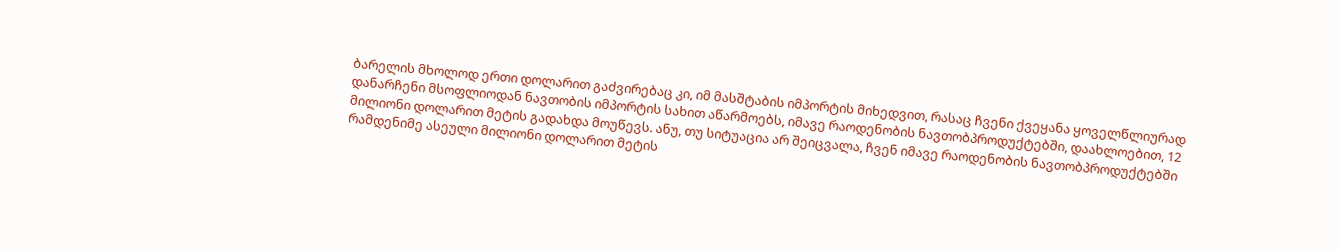ბარელის მხოლოდ ერთი დოლარით გაძვირებაც კი, იმ მასშტაბის იმპორტის მიხედვით, რასაც ჩვენი ქვეყანა ყოველწლიურად დანარჩენი მსოფლიოდან ნავთობის იმპორტის სახით აწარმოებს, იმავე რაოდენობის ნავთობპროდუქტებში, დაახლოებით, 12 მილიონი დოლარით მეტის გადახდა მოუწევს. ანუ, თუ სიტუაცია არ შეიცვალა, ჩვენ იმავე რაოდენობის ნავთობპროდუქტებში რამდენიმე ასეული მილიონი დოლარით მეტის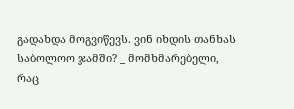გადახდა მოგვიწევს. ვინ იხდის თანხას საბოლოო ჯამში? _ მომხმარებელი, რაც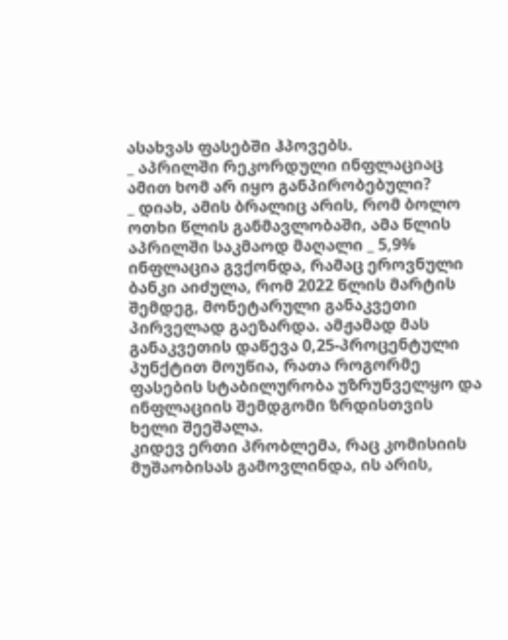ასახვას ფასებში ჰპოვებს.
_ აპრილში რეკორდული ინფლაციაც ამით ხომ არ იყო განპირობებული?
_ დიახ, ამის ბრალიც არის, რომ ბოლო ოთხი წლის განმავლობაში, ამა წლის აპრილში საკმაოდ მაღალი _ 5,9% ინფლაცია გვქონდა, რამაც ეროვნული ბანკი აიძულა, რომ 2022 წლის მარტის შემდეგ, მონეტარული განაკვეთი პირველად გაეზარდა. ამჟამად მას განაკვეთის დაწევა 0,25-პროცენტული პუნქტით მოუწია, რათა როგორმე ფასების სტაბილურობა უზრუნველყო და ინფლაციის შემდგომი ზრდისთვის ხელი შეეშალა.
კიდევ ერთი პრობლემა, რაც კომისიის მუშაობისას გამოვლინდა, ის არის,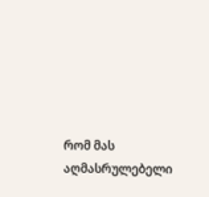რომ მას აღმასრულებელი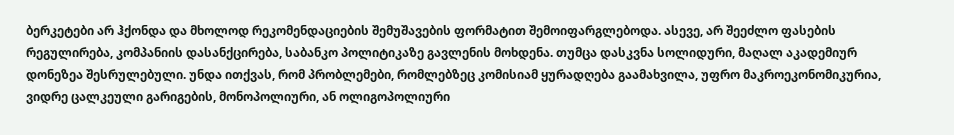ბერკეტები არ ჰქონდა და მხოლოდ რეკომენდაციების შემუშავების ფორმატით შემოიფარგლებოდა. ასევე, არ შეეძლო ფასების რეგულირება, კომპანიის დასანქცირება, საბანკო პოლიტიკაზე გავლენის მოხდენა. თუმცა დასკვნა სოლიდური, მაღალ აკადემიურ დონეზეა შესრულებული. უნდა ითქვას, რომ პრობლემები, რომლებზეც კომისიამ ყურადღება გაამახვილა, უფრო მაკროეკონომიკურია, ვიდრე ცალკეული გარიგების, მონოპოლიური, ან ოლიგოპოლიური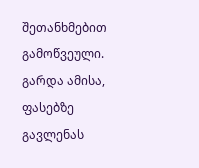შეთანხმებით გამოწვეული. გარდა ამისა, ფასებზე გავლენას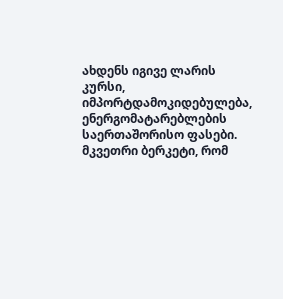ახდენს იგივე ლარის კურსი, იმპორტდამოკიდებულება, ენერგომატარებლების საერთაშორისო ფასები. მკვეთრი ბერკეტი, რომ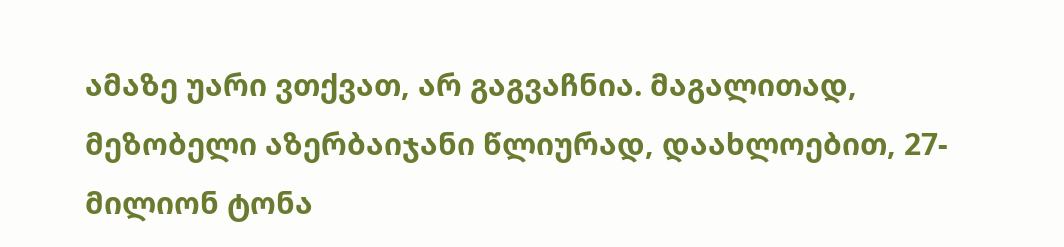ამაზე უარი ვთქვათ, არ გაგვაჩნია. მაგალითად, მეზობელი აზერბაიჯანი წლიურად, დაახლოებით, 27-მილიონ ტონა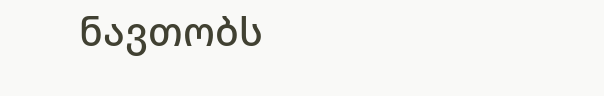ნავთობს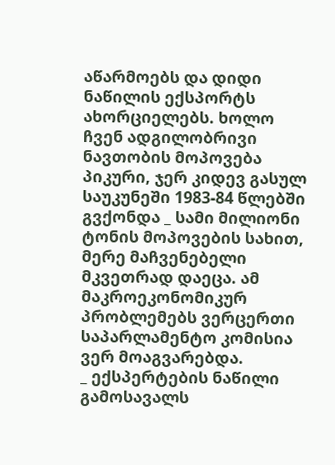აწარმოებს და დიდი ნაწილის ექსპორტს ახორციელებს. ხოლო ჩვენ ადგილობრივი ნავთობის მოპოვება პიკური, ჯერ კიდევ გასულ საუკუნეში 1983-84 წლებში გვქონდა _ სამი მილიონი ტონის მოპოვების სახით, მერე მაჩვენებელი მკვეთრად დაეცა. ამ მაკროეკონომიკურ პრობლემებს ვერცერთი საპარლამენტო კომისია ვერ მოაგვარებდა.
_ ექსპერტების ნაწილი გამოსავალს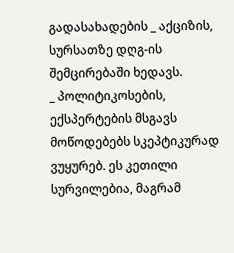გადასახადების _ აქციზის, სურსათზე დღგ-ის შემცირებაში ხედავს.
_ პოლიტიკოსების, ექსპერტების მსგავს მოწოდებებს სკეპტიკურად ვუყურებ. ეს კეთილი სურვილებია, მაგრამ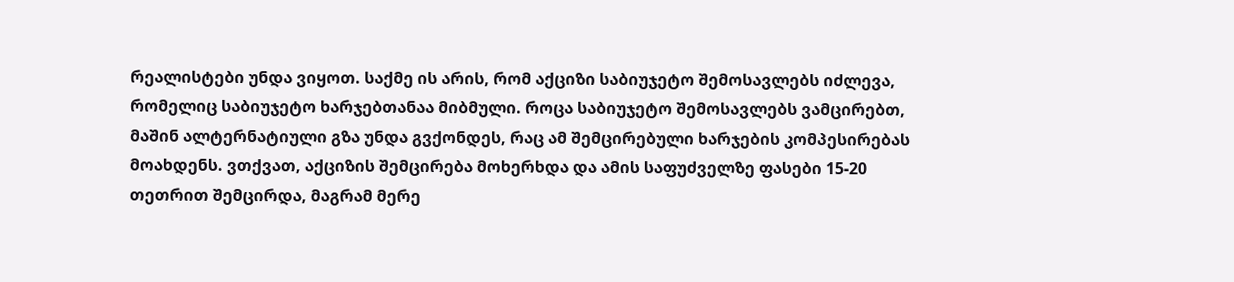რეალისტები უნდა ვიყოთ. საქმე ის არის, რომ აქციზი საბიუჯეტო შემოსავლებს იძლევა, რომელიც საბიუჯეტო ხარჯებთანაა მიბმული. როცა საბიუჯეტო შემოსავლებს ვამცირებთ, მაშინ ალტერნატიული გზა უნდა გვქონდეს, რაც ამ შემცირებული ხარჯების კომპესირებას მოახდენს. ვთქვათ, აქციზის შემცირება მოხერხდა და ამის საფუძველზე ფასები 15-20 თეთრით შემცირდა, მაგრამ მერე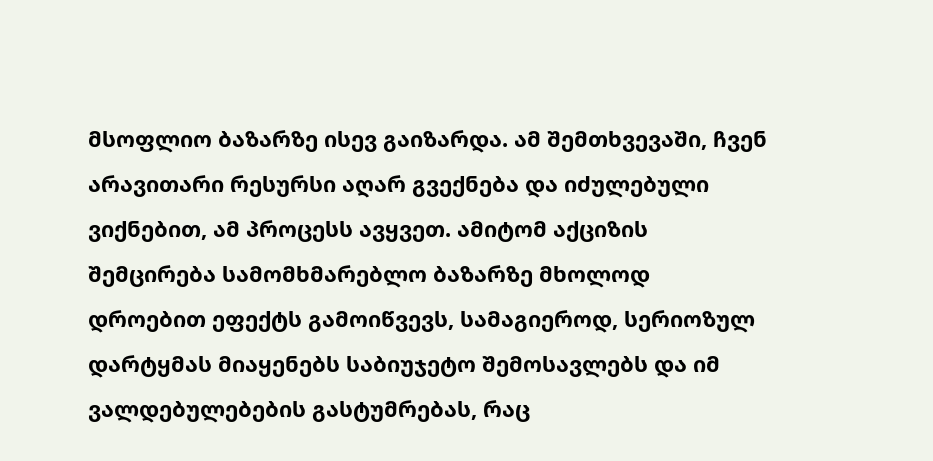მსოფლიო ბაზარზე ისევ გაიზარდა. ამ შემთხვევაში, ჩვენ არავითარი რესურსი აღარ გვექნება და იძულებული ვიქნებით, ამ პროცესს ავყვეთ. ამიტომ აქციზის შემცირება სამომხმარებლო ბაზარზე მხოლოდ დროებით ეფექტს გამოიწვევს, სამაგიეროდ, სერიოზულ დარტყმას მიაყენებს საბიუჯეტო შემოსავლებს და იმ ვალდებულებების გასტუმრებას, რაც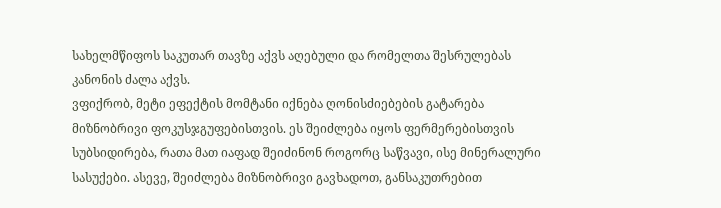სახელმწიფოს საკუთარ თავზე აქვს აღებული და რომელთა შესრულებას კანონის ძალა აქვს.
ვფიქრობ, მეტი ეფექტის მომტანი იქნება ღონისძიებების გატარება მიზნობრივი ფოკუსჯგუფებისთვის. ეს შეიძლება იყოს ფერმერებისთვის სუბსიდირება, რათა მათ იაფად შეიძინონ როგორც საწვავი, ისე მინერალური სასუქები. ასევე, შეიძლება მიზნობრივი გავხადოთ, განსაკუთრებით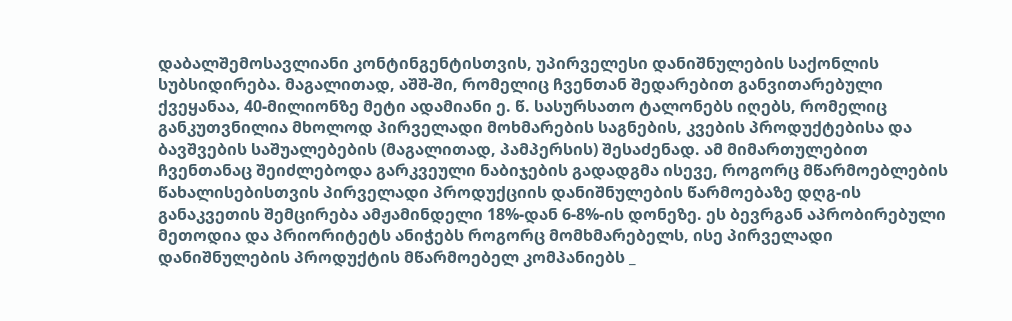დაბალშემოსავლიანი კონტინგენტისთვის, უპირველესი დანიშნულების საქონლის სუბსიდირება. მაგალითად, აშშ-ში, რომელიც ჩვენთან შედარებით განვითარებული ქვეყანაა, 40-მილიონზე მეტი ადამიანი ე. წ. სასურსათო ტალონებს იღებს, რომელიც განკუთვნილია მხოლოდ პირველადი მოხმარების საგნების, კვების პროდუქტებისა და ბავშვების საშუალებების (მაგალითად, პამპერსის) შესაძენად. ამ მიმართულებით ჩვენთანაც შეიძლებოდა გარკვეული ნაბიჯების გადადგმა ისევე, როგორც მწარმოებლების წახალისებისთვის პირველადი პროდუქციის დანიშნულების წარმოებაზე დღგ-ის განაკვეთის შემცირება ამჟამინდელი 18%-დან 6-8%-ის დონეზე. ეს ბევრგან აპრობირებული მეთოდია და პრიორიტეტს ანიჭებს როგორც მომხმარებელს, ისე პირველადი დანიშნულების პროდუქტის მწარმოებელ კომპანიებს _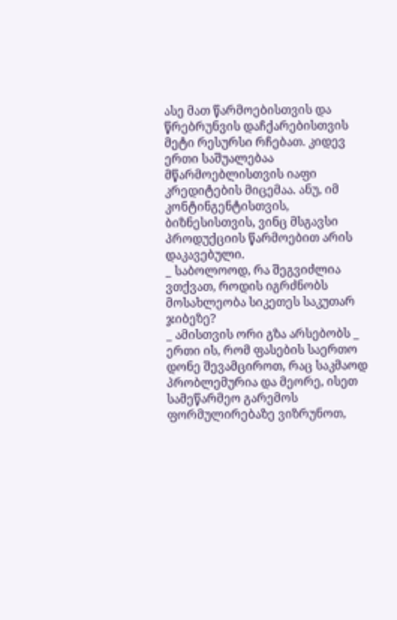ასე მათ წარმოებისთვის და წრებრუნვის დაჩქარებისთვის მეტი რესურსი რჩებათ. კიდევ ერთი საშუალებაა მწარმოებლისთვის იაფი კრედიტების მიცემაა. ანუ, იმ კონტინგენტისთვის, ბიზნესისთვის, ვინც მსგავსი პროდუქციის წარმოებით არის დაკავებული.
_ საბოლოოდ, რა შეგვიძლია ვთქვათ, როდის იგრძნობს მოსახლეობა სიკეთეს საკუთარ ჯიბეზე?
_ ამისთვის ორი გზა არსებობს _ ერთი ის, რომ ფასების საერთო დონე შევამციროთ, რაც საკმაოდ პრობლემურია და მეორე, ისეთ სამეწარმეო გარემოს ფორმულირებაზე ვიზრუნოთ,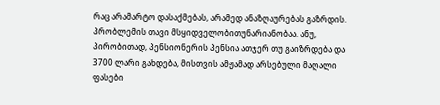რაც არამარტო დასაქმებას, არამედ ანაზღაურებას გაზრდის. პრობლემის თავი მსყიდველობითუნარიანობაა. ანუ, პირობითად, პენსიონერის პენსია ათჯერ თუ გაიზრდება და 3700 ლარი გახდება, მისთვის ამჟამად არსებული მაღალი ფასები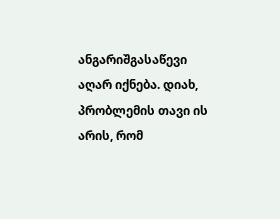ანგარიშგასაწევი აღარ იქნება. დიახ, პრობლემის თავი ის არის, რომ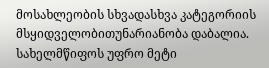მოსახლეობის სხვადასხვა კატეგორიის მსყიდველობითუნარიანობა დაბალია. სახელმწიფოს უფრო მეტი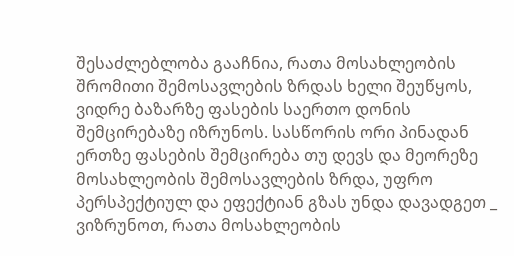შესაძლებლობა გააჩნია, რათა მოსახლეობის შრომითი შემოსავლების ზრდას ხელი შეუწყოს, ვიდრე ბაზარზე ფასების საერთო დონის შემცირებაზე იზრუნოს. სასწორის ორი პინადან ერთზე ფასების შემცირება თუ დევს და მეორეზე მოსახლეობის შემოსავლების ზრდა, უფრო პერსპექტიულ და ეფექტიან გზას უნდა დავადგეთ _ ვიზრუნოთ, რათა მოსახლეობის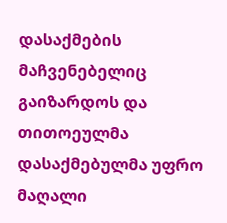დასაქმების მაჩვენებელიც გაიზარდოს და თითოეულმა დასაქმებულმა უფრო მაღალი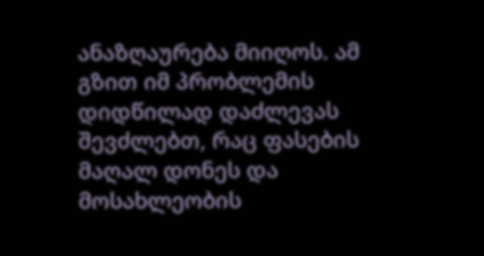ანაზღაურება მიიღოს. ამ გზით იმ პრობლემის დიდწილად დაძლევას შევძლებთ, რაც ფასების მაღალ დონეს და მოსახლეობის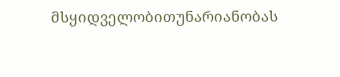მსყიდველობითუნარიანობას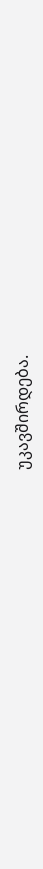უკავშირდება.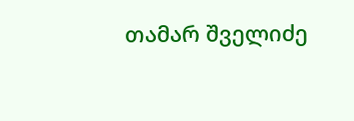თამარ შველიძე